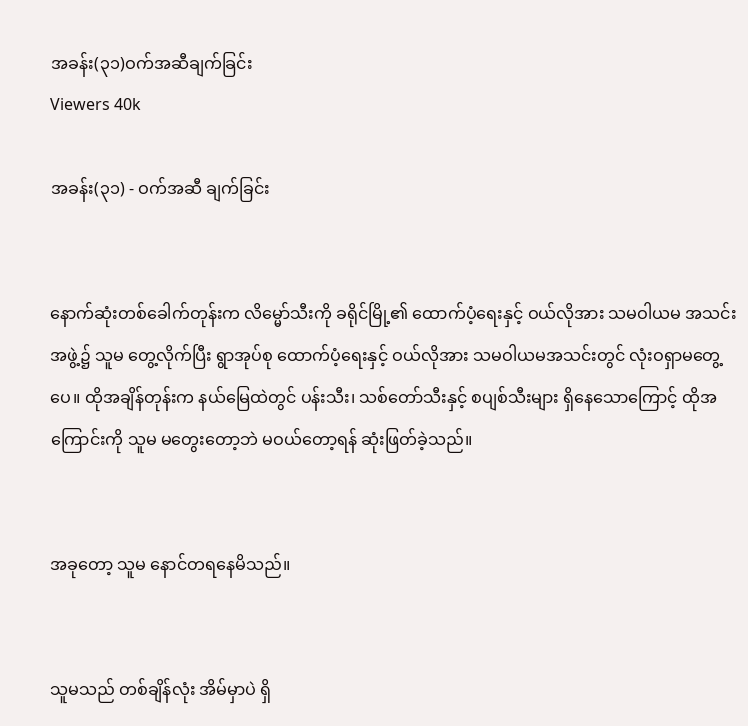အခန်း(၃၁)ဝက်အဆီချက်ခြင်း
Viewers 40k

အခန်း(၃၁) - ဝက်အဆီ ချက်ခြင်း


နောက်ဆုံးတစ်ခေါက်တုန်းက လိမ္မော်သီးကို ခရိုင်မြို့၏ ထောက်ပံ့ရေးနှင့် ဝယ်လိုအား သမဝါယမ အသင်းအဖွဲ့၌ သူမ တွေ့လိုက်ပြီး ရွာအုပ်စု ထောက်ပံ့ရေးနှင့် ဝယ်လိုအား သမဝါယမအသင်းတွင် လုံးဝရှာမတွေ့ပေ။ ထိုအချိန်တုန်းက နယ်မြေထဲတွင် ပန်းသီး၊ သစ်တော်သီးနှင့် စပျစ်သီးများ ရှိနေသောကြောင့် ထိုအကြောင်းကို သူမ မတွေးတော့ဘဲ မဝယ်တော့ရန် ဆုံးဖြတ်ခဲ့သည်။


အခုတော့ သူမ နောင်တရနေမိသည်။


သူမသည် တစ်ချိန်လုံး အိမ်မှာပဲ ရှိ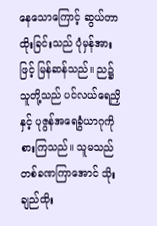နေသောကြောင့် ဆွယ်တာထိုးခြင်းသည် ပုံမှန်အားဖြင့် မြန်ဆန်သည်။ ည၌ သူတို့သည် ပင်လယ်ရေညှိနှင့် ပုဇွန်အရေခွံယာဂုကို စားကြသည်။ သူမသည် တစ်ခဏကြာအောင် သိုးချည်ထိုး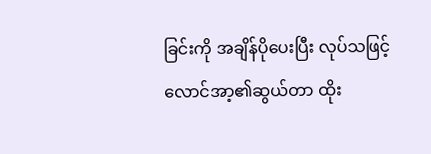ခြင်းကို အချိန်ပိုပေးပြီး လုပ်သဖြင့် လောင်အာ့၏ဆွယ်တာ ထိုး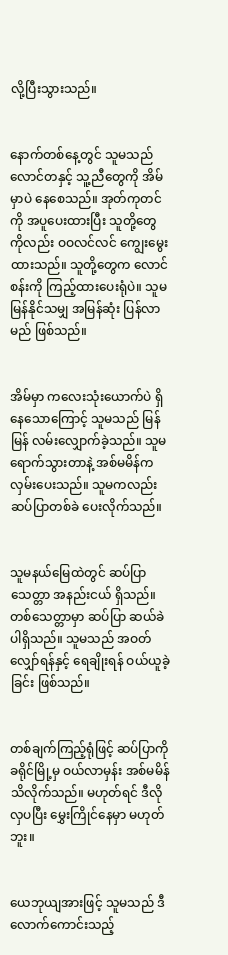လို့ပြီးသွားသည်။


နောက်တစ်နေ့တွင် သူမသည် လောင်တနှင့် သူ့ညီတွေကို အိမ်မှာပဲ နေစေသည်။ အုတ်ကုတင်ကို အပူပေးထားပြီး သူတို့တွေကိုလည်း ဝဝလင်လင် ကျွေးမွေးထားသည်။ သူတို့တွေက လောင်စန်းကို ကြည့်ထားပေးရုံပဲ။ သူမ မြန်နိုင်သမျှ အမြန်ဆုံး ပြန်လာမည် ဖြစ်သည်။


အိမ်မှာ ကလေးသုံးယောက်ပဲ ရှိနေသောကြောင့် သူမသည် မြန်မြန် လမ်းလျှောက်ခဲ့သည်။ သူမ ရောက်သွားတာနဲ့ အစ်မမိန်က လှမ်းပေးသည်။ သူမကလည်း ဆပ်ပြာတစ်ခဲ ပေးလိုက်သည်။


သူမနယ်မြေထဲတွင် ဆပ်ပြာသေတ္တာ အနည်းငယ် ရှိသည်။ တစ်သေတ္တာမှာ ဆပ်ပြာ ဆယ်ခဲ ပါရှိသည်။ သူမသည် အဝတ်လျှော်ရန်နှင့် ရေချိုးရန် ဝယ်ယူခဲ့ခြင်း ဖြစ်သည်။


တစ်ချက်ကြည့်ရုံဖြင့် ဆပ်ပြာကို ခရိုင်မြို့မှ ဝယ်လာမှန်း အစ်မမိန် သိလိုက်သည်။ မဟုတ်ရင် ဒီလို လှပပြီး မွှေးကြိုင်နေမှာ မဟုတ်ဘူး။


ယေဘုယျအားဖြင့် သူမသည် ဒီလောက်ကောင်းသည့်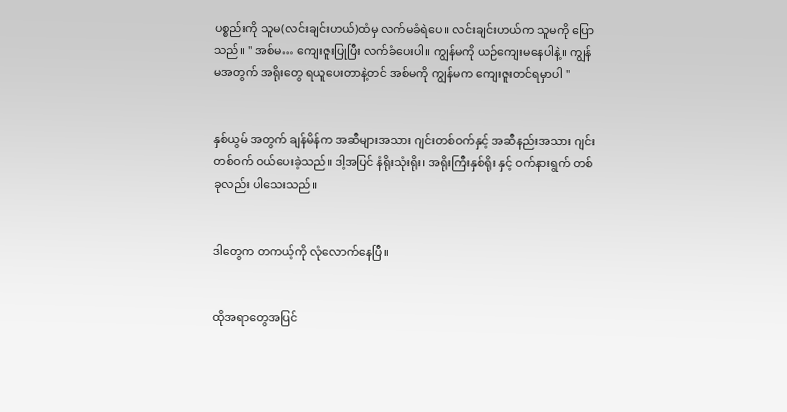ပစ္စည်းကို သူမ(လင်းချင်းဟယ်)ထံမှ လက်မခံရဲပေ။ လင်းချင်းဟယ်က သူမကို ပြောသည်။ " အစ်မ… ကျေးဇူးပြုပြီး လက်ခံပေးပါ။ ကျွန်မကို ယဉ်ကျေးမနေပါနဲ့။ ကျွန်မအတွက် အရိုးတွေ ရယူပေးတာနဲ့တင် အစ်မကို ကျွန်မက ကျေးဇူးတင်ရမှာပါ "


နှစ်ယွမ် အတွက် ချန်မိန်က အဆီများအသား ဂျင်းတစ်ဝက်နှင့် အဆီနည်းအသား ဂျင်းတစ်ဝက် ဝယ်ပေးခဲ့သည်။ ဒါ့အပြင် နံရိုးသုံးရိုး၊ အရိုးကြီးနှစ်ရိုး နှင့် ဝက်နားရွက် တစ်ခုလည်း ပါသေးသည်။


ဒါတွေက တကယ့်ကို လုံလောက်နေပြီ။


ထိုအရာတွေအပြင်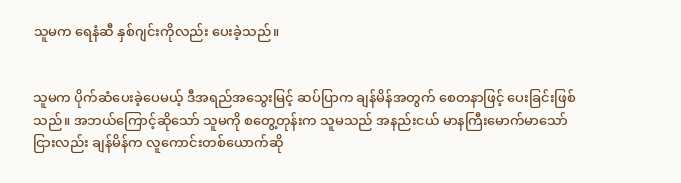သူမက ရေနံဆီ နှစ်ဂျင်းကိုလည်း ပေးခဲ့သည်။


သူမက ပိုက်ဆံပေးခဲ့ပေမယ့် ဒီအရည်အသွေးမြင့် ဆပ်ပြာက ချန်မိန်အတွက် စေတနာဖြင့် ပေးခြင်းဖြစ်သည်။ အဘယ်ကြောင့်ဆိုသော် သူမကို စတွေ့တုန်းက သူမသည် အနည်းငယ် မာနကြီးမောက်မာသော်ငြားလည်း ချန်မိန်က လူကောင်းတစ်ယောက်ဆို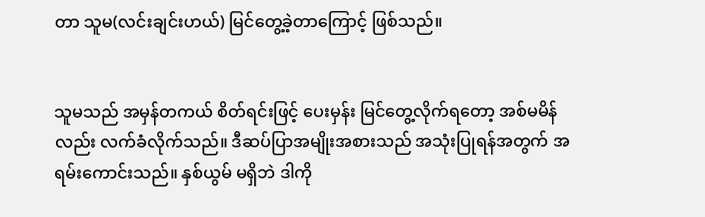တာ သူမ(လင်းချင်းဟယ်) မြင်တွေ့ခဲ့တာကြောင့် ဖြစ်သည်။


သူမသည် အမှန်တကယ် စိတ်ရင်းဖြင့် ပေးမှန်း မြင်တွေ့လိုက်ရတော့ အစ်မမိန်လည်း လက်ခံလိုက်သည်။ ဒီဆပ်ပြာအမျိုးအစားသည် အသုံးပြုရန်အတွက် အရမ်းကောင်းသည်။ နှစ်ယွမ် မရှိဘဲ ဒါကို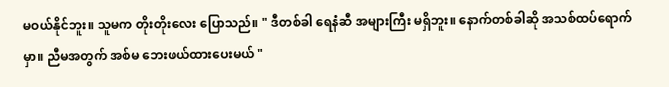မဝယ်နိုင်ဘူး။ သူမက တိုးတိုးလေး ပြောသည်။ " ဒီတစ်ခါ ရေနံဆီ အများကြီး မရှိဘူး။ နောက်တစ်ခါဆို အသစ်ထပ်ရောက်မှာ။ ညီမအတွက် အစ်မ ဘေးဖယ်ထားပေးမယ် "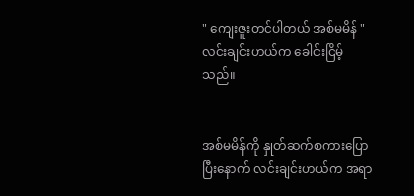" ကျေးဇူးတင်ပါတယ် အစ်မမိန် " လင်းချင်းဟယ်က ခေါင်းငြိမ့်သည်။


အစ်မမိန်ကို နှုတ်ဆက်စကားပြောပြီးနောက် လင်းချင်းဟယ်က အရာ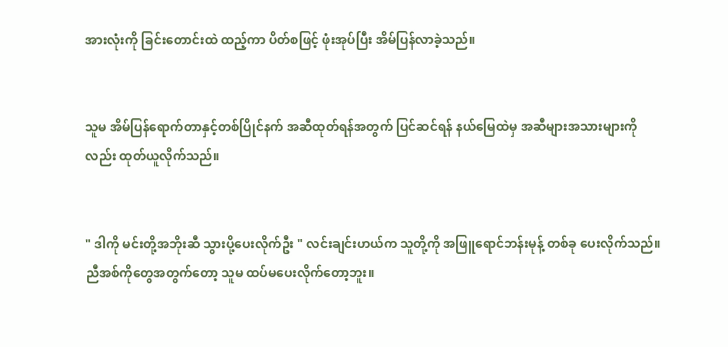အားလုံးကို ခြင်းတောင်းထဲ ထည့်ကာ ပိတ်စဖြင့် ဖုံးအုပ်ပြီး အိမ်ပြန်လာခဲ့သည်။


သူမ အိမ်ပြန်ရောက်တာနှင့်တစ်ပြိုင်နက် အဆီထုတ်ရန်အတွက် ပြင်ဆင်ရန် နယ်မြေထဲမှ အဆီများအသားများကိုလည်း ထုတ်ယူလိုက်သည်။


" ဒါကို မင်းတို့အဘိုးဆီ သွားပို့ပေးလိုက်ဦး " လင်းချင်းဟယ်က သူတို့ကို အဖြူရောင်ဘန်းမုန့် တစ်ခု ပေးလိုက်သည်။ ညီအစ်ကိုတွေအတွက်တော့ သူမ ထပ်မပေးလိုက်တော့ဘူး။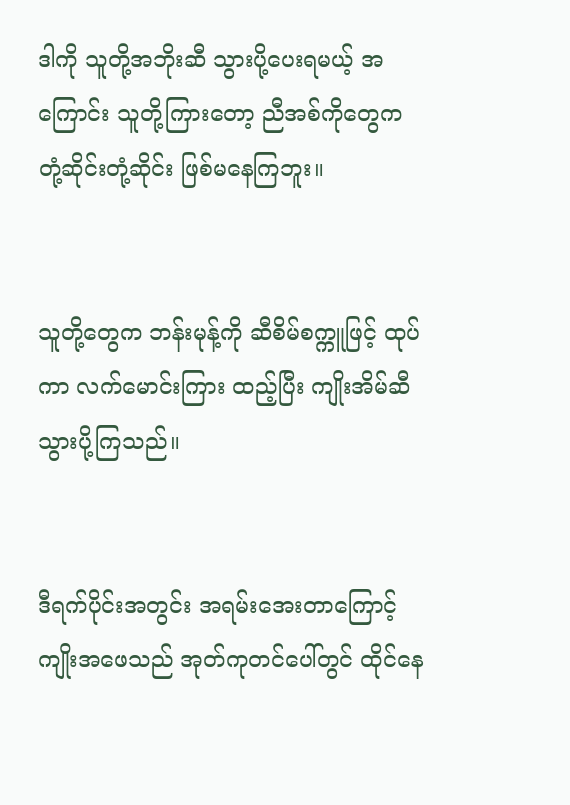ဒါကို သူတို့အဘိုးဆီ သွားပို့ပေးရမယ့် အကြောင်း သူတို့ကြားတော့ ညီအစ်ကိုတွေက တုံ့ဆိုင်းတုံ့ဆိုင်း ဖြစ်မနေကြဘူး။


သူတို့တွေက ဘန်းမုန့်ကို ဆီစိမ်စက္ကူဖြင့် ထုပ်ကာ လက်မောင်းကြား ထည့်ပြီး ကျိုးအိမ်ဆီ သွားပို့ကြသည်။


ဒီရက်ပိုင်းအတွင်း အရမ်းအေးတာကြောင့် ကျိုးအဖေသည် အုတ်ကုတင်ပေါ်တွင် ထိုင်နေ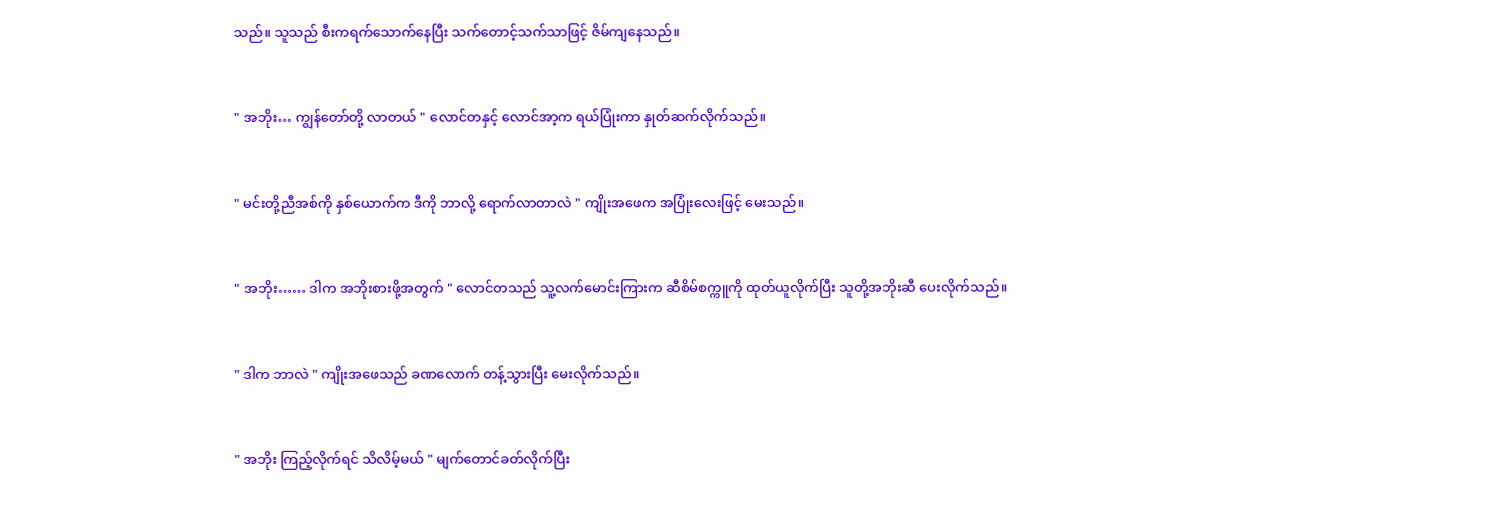သည်။ သူသည် စီးကရက်သောက်နေပြီး သက်တောင့်သက်သာဖြင့် ဇိမ်ကျနေသည်။


" အဘိုး… ကျွန်တော်တို့ လာတယ် " လောင်တနှင့် လောင်အာ့က ရယ်ပြုံးကာ နှုတ်ဆက်လိုက်သည်။


" မင်းတို့ညီအစ်ကို နှစ်ယောက်က ဒီကို ဘာလို့ ရောက်လာတာလဲ " ကျိုးအဖေက အပြုံးလေးဖြင့် မေးသည်။


" အဘိုး…… ဒါက အဘိုးစားဖို့အတွက် " လောင်တသည် သူ့လက်မောင်းကြားက ဆီစိမ်စက္ကူကို ထုတ်ယူလိုက်ပြီး သူတို့အဘိုးဆီ ပေးလိုက်သည်။


" ဒါက ဘာလဲ " ကျိုးအဖေသည် ခဏလောက် တန့်သွားပြီး မေးလိုက်သည်။


" အဘိုး ကြည့်လိုက်ရင် သိလိမ့်မယ် " မျက်တောင်ခတ်လိုက်ပြီး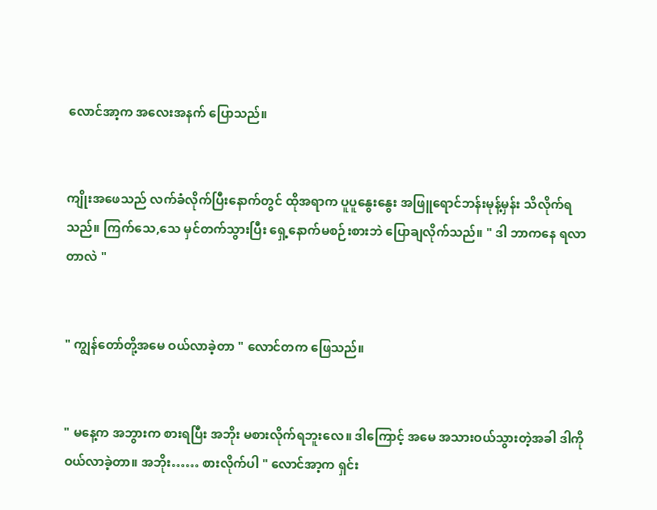လောင်အာ့က အလေးအနက် ပြောသည်။


ကျိုးအဖေသည် လက်ခံလိုက်ပြီးနောက်တွင် ထိုအရာက ပူပူနွေးနွေး အဖြူရောင်ဘန်းမုန့်မှန်း သိလိုက်ရသည်။ ကြက်သေ,သေ မှင်တက်သွားပြီး ရှေ့နောက်မစဉ်းစားဘဲ ပြောချလိုက်သည်။ " ဒါ ဘာကနေ ရလာတာလဲ "


" ကျွန်တော်တို့အမေ ဝယ်လာခဲ့တာ " လောင်တက ဖြေသည်။


" မနေ့က အဘွားက စားရပြီး အဘိုး မစားလိုက်ရဘူးလေ။ ဒါကြောင့် အမေ အသားဝယ်သွားတဲ့အခါ ဒါကို ဝယ်လာခဲ့တာ။ အဘိုး…… စားလိုက်ပါ " လောင်အာ့က ရှင်း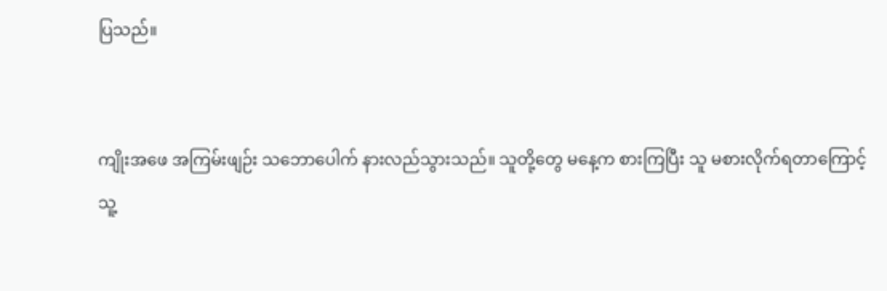ပြသည်။


ကျိုးအဖေ အကြမ်းဖျဉ်း သဘောပေါက် နားလည်သွားသည်။ သူတို့တွေ မနေ့က စားကြပြီး သူ မစားလိုက်ရတာကြောင့် သူ့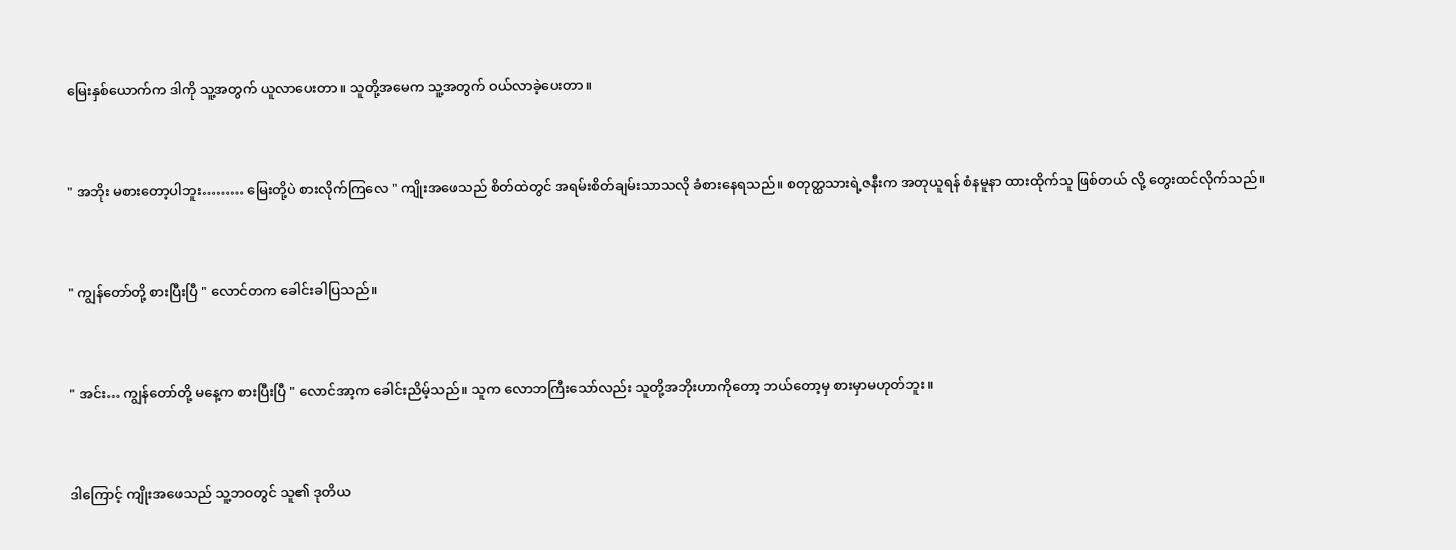မြေးနှစ်ယောက်က ဒါကို သူ့အတွက် ယူလာပေးတာ။ သူတို့အမေက သူ့အတွက် ဝယ်လာခဲ့ပေးတာ။


" အဘိုး မစားတော့ပါဘူး……… မြေးတို့ပဲ စားလိုက်ကြလေ " ကျိုးအဖေသည် စိတ်ထဲတွင် အရမ်းစိတ်ချမ်းသာသလို ခံစားနေရသည်။ စတုတ္ထသားရဲ့ဇနီးက အတုယူရန် စံနမူနာ ထားထိုက်သူ ဖြစ်တယ် လို့ တွေးထင်လိုက်သည်။


" ကျွန်တော်တို့ စားပြီးပြီ " လောင်တက ခေါင်းခါပြသည်။


" အင်း… ကျွန်တော်တို့ မနေ့က စားပြီးပြီ " လောင်အာ့က ခေါင်းညိမ့်သည်။ သူက လောဘကြီးသော်လည်း သူတို့အဘိုးဟာကိုတော့ ဘယ်တော့မှ စားမှာမဟုတ်ဘူး။


ဒါကြောင့် ကျိုးအဖေသည် သူ့ဘဝတွင် သူ၏ ဒုတိယ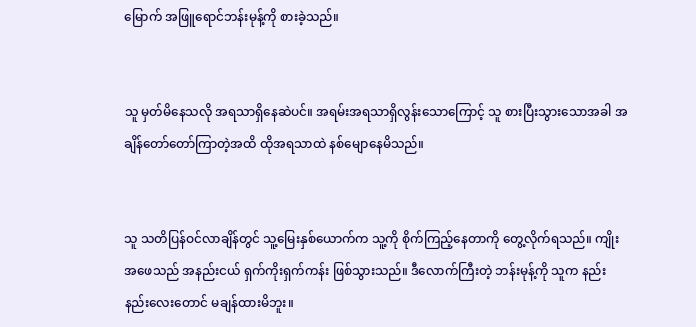မြောက် အဖြူရောင်ဘန်းမုန့်ကို စားခဲ့သည်။


သူ မှတ်မိနေသလို အရသာရှိနေဆဲပင်။ အရမ်းအရသာရှိလွန်းသောကြောင့် သူ စားပြီးသွားသောအခါ အချိန်တော်တော်ကြာတဲ့အထိ ထိုအရသာထဲ နစ်မျောနေမိသည်။


သူ သတိပြန်ဝင်လာချိန်တွင် သူ့မြေးနှစ်ယောက်က သူ့ကို စိုက်ကြည့်နေတာကို တွေ့လိုက်ရသည်။ ကျိုးအဖေသည် အနည်းငယ် ရှက်ကိုးရှက်ကန်း ဖြစ်သွားသည်။ ဒီလောက်ကြီးတဲ့ ဘန်းမုန့်ကို သူက နည်းနည်းလေးတောင် မချန်ထားမိဘူး။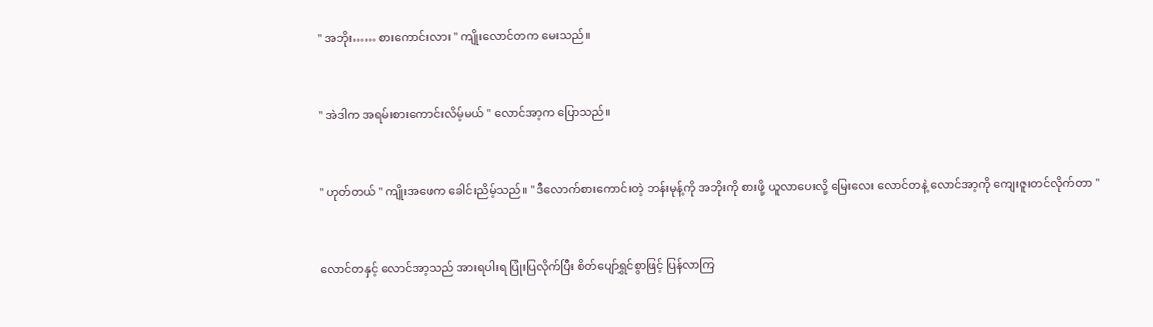" အဘိုး…… စားကောင်းလား " ကျိုးလောင်တက မေးသည်။


" အဲဒါက အရမ်းစားကောင်းလိမ့်မယ် " လောင်အာ့က ပြောသည်။


" ဟုတ်တယ် " ကျိုးအဖေက ခေါင်းညိမ့်သည်။ " ဒီလောက်စားကောင်းတဲ့ ဘန်းမုန့်ကို အဘိုးကို စားဖို့ ယူလာပေးလို့ မြေးလေး လောင်တနဲ့ လောင်အာ့ကို ကျေးဇူးတင်လိုက်တာ "


လောင်တနှင့် လောင်အာ့သည် အားရပါးရ ပြုံးပြလိုက်ပြီး စိတ်ပျော်ရွှင်စွာဖြင့် ပြန်လာကြ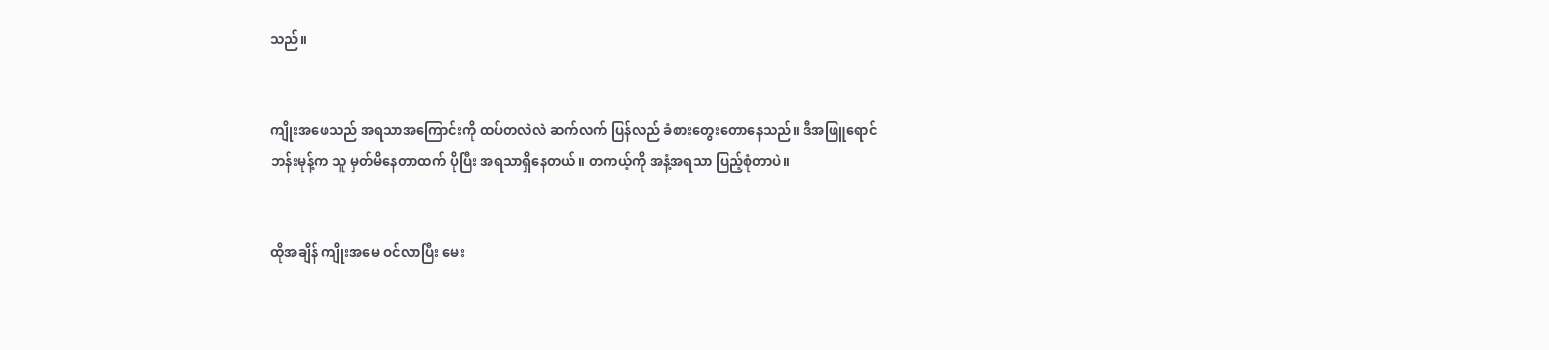သည်။


ကျိုးအဖေသည် အရသာအကြောင်းကို ထပ်တလဲလဲ ဆက်လက် ပြန်လည် ခံစားတွေးတောနေသည်။ ဒီအဖြူရောင် ဘန်းမုန့်က သူ မှတ်မိနေတာထက် ပိုပြီး အရသာရှိနေတယ်။ တကယ့်ကို အနံ့အရသာ ပြည့်စုံတာပဲ။


ထိုအချိန် ကျိုးအမေ ဝင်လာပြီး မေး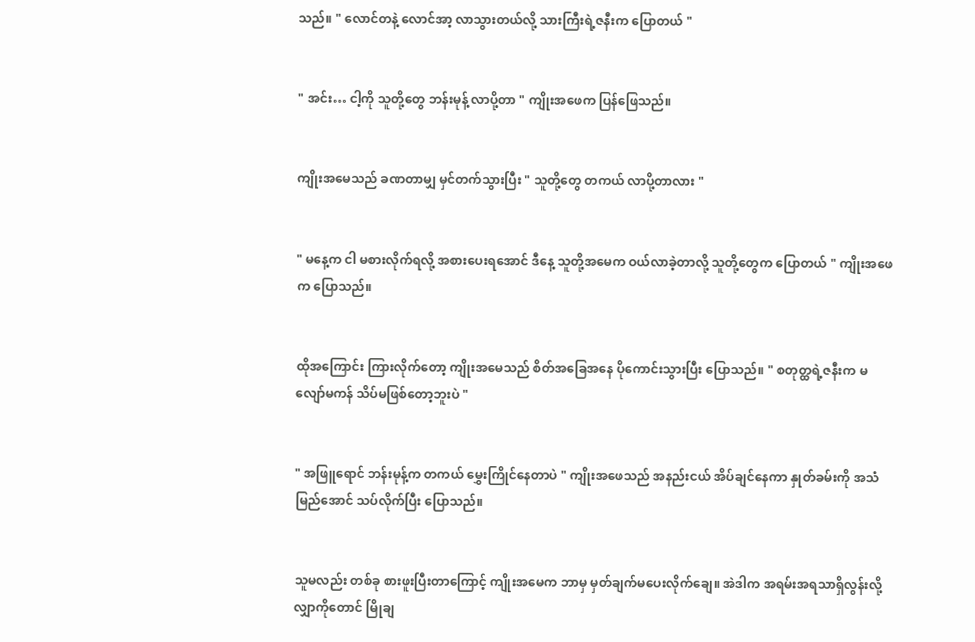သည်။ " လောင်တနဲ့ လောင်အာ့ လာသွားတယ်လို့ သားကြီးရဲ့ဇနီးက ပြောတယ် "


" အင်း… ငါ့ကို သူတို့တွေ ဘန်းမုန့် လာပို့တာ " ကျိုးအဖေက ပြန်ဖြေသည်။


ကျိုးအမေသည် ခဏတာမျှ မှင်တက်သွားပြီး " သူတို့တွေ တကယ် လာပို့တာလား "


" မနေ့က ငါ မစားလိုက်ရလို့ အစားပေးရအောင် ဒီနေ့ သူတို့အမေက ဝယ်လာခဲ့တာလို့ သူတို့တွေက ပြောတယ် " ကျိုးအဖေက ပြောသည်။


ထိုအကြောင်း ကြားလိုက်တော့ ကျိုးအမေသည် စိတ်အခြေအနေ ပိုကောင်းသွားပြီး ပြောသည်။ " စတုတ္ထရဲ့ဇနီးက မလျော်မကန် သိပ်မဖြစ်တော့ဘူးပဲ "


" အဖြူရောင် ဘန်းမုန့်က တကယ် မွှေးကြိုင်နေတာပဲ " ကျိုးအဖေသည် အနည်းငယ် အိပ်ချင်နေကာ နှုတ်ခမ်းကို အသံမြည်အောင် သပ်လိုက်ပြီး ပြောသည်။


သူမလည်း တစ်ခု စားဖူးပြီးတာကြောင့် ကျိုးအမေက ဘာမှ မှတ်ချက်မပေးလိုက်ချေ။ အဲဒါက အရမ်းအရသာရှိလွန်းလို့ လျှာကိုတောင် မြိုချ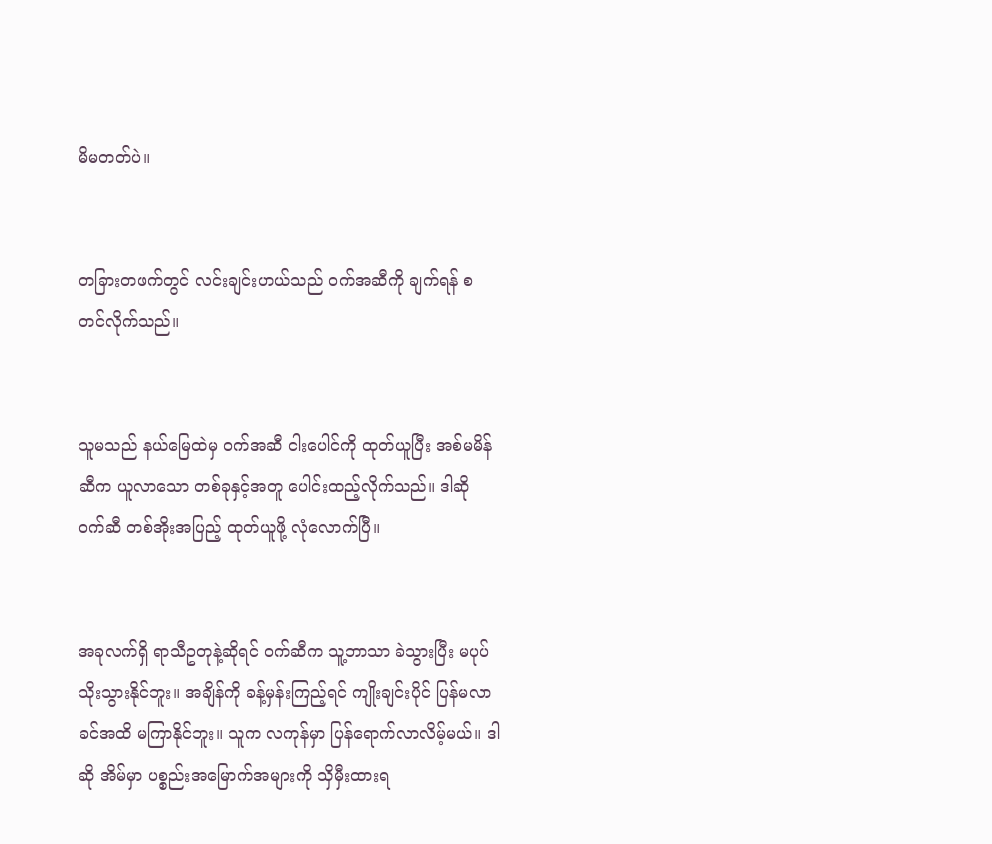မိမတတ်ပဲ။


တခြားတဖက်တွင် လင်းချင်းဟယ်သည် ဝက်အဆီကို ချက်ရန် စတင်လိုက်သည်။


သူမသည် နယ်မြေထဲမှ ဝက်အဆီ ငါးပေါင်ကို ထုတ်ယူပြီး အစ်မမိန်ဆီက ယူလာသော တစ်ခုနှင့်အတူ ပေါင်းထည့်လိုက်သည်။ ဒါဆို ဝက်ဆီ တစ်အိုးအပြည့် ထုတ်ယူဖို့ လုံလောက်ပြီ။


အခုလက်ရှိ ရာသီဥတုနဲ့ဆိုရင် ဝက်ဆီက သူ့ဘာသာ ခဲသွားပြီး မပုပ်သိုးသွားနိုင်ဘူး။ အချိန်ကို ခန့်မှန်းကြည့်ရင် ကျိုးချင်းပိုင် ပြန်မလာခင်အထိ မကြာနိုင်ဘူး။ သူက လကုန်မှာ ပြန်ရောက်လာလိမ့်မယ်။ ဒါဆို အိမ်မှာ ပစ္စည်းအမြောက်အများကို သှိမှီးထားရ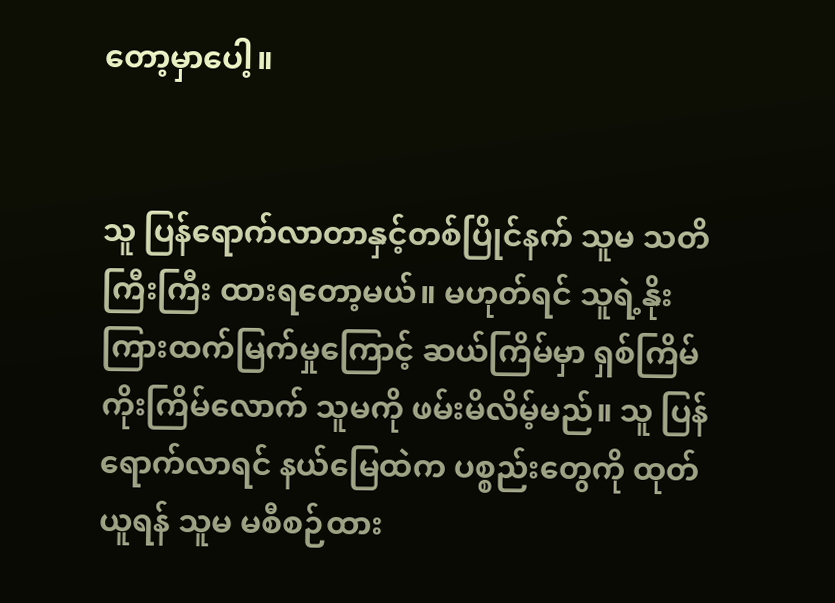တော့မှာပေါ့။


သူ ပြန်ရောက်လာတာနှင့်တစ်ပြိုင်နက် သူမ သတိကြီးကြီး ထားရတော့မယ်။ မဟုတ်ရင် သူရဲ့နိုးကြားထက်မြက်မှုကြောင့် ဆယ်ကြိမ်မှာ ရှစ်ကြိမ် ကိုးကြိမ်လောက် သူမကို ဖမ်းမိလိမ့်မည်။ သူ ပြန်ရောက်လာရင် နယ်မြေထဲက ပစ္စည်းတွေကို ထုတ်ယူရန် သူမ မစီစဉ်ထား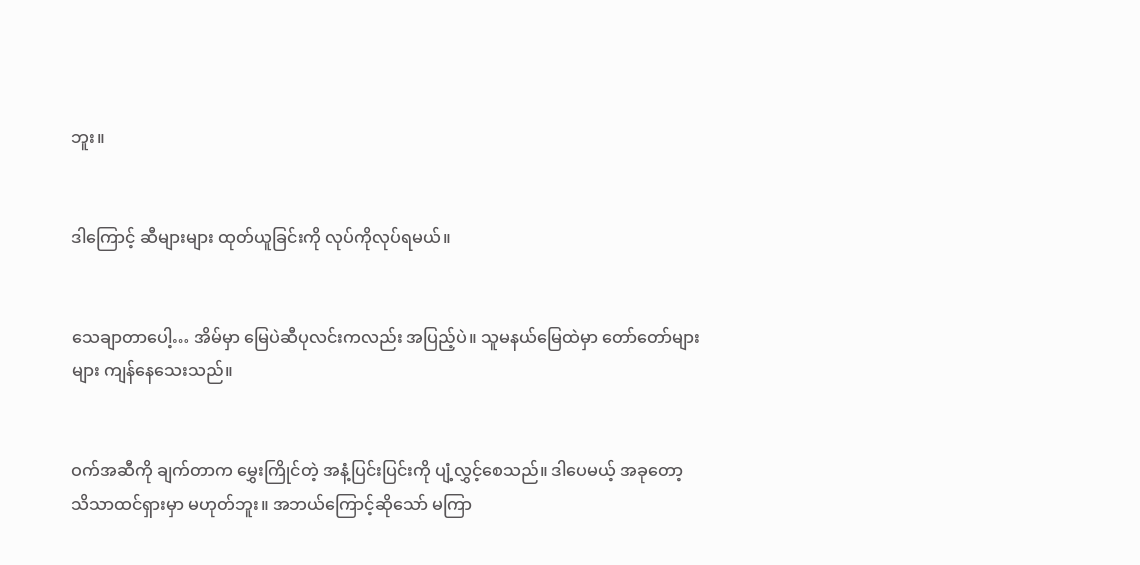ဘူး။


ဒါကြောင့် ဆီများများ ထုတ်ယူခြင်းကို လုပ်ကိုလုပ်ရမယ်။


သေချာတာပေါ့… အိမ်မှာ မြေပဲဆီပုလင်းကလည်း အပြည့်ပဲ။ သူမနယ်မြေထဲမှာ တော်တော်များများ ကျန်နေသေးသည်။


ဝက်အဆီကို ချက်တာက မွှေးကြိုင်တဲ့ အနံ့ပြင်းပြင်းကို ပျံ့လွှင့်စေသည်။ ဒါပေမယ့် အခုတော့ သိသာထင်ရှားမှာ မဟုတ်ဘူး။ အဘယ်ကြောင့်ဆိုသော် မကြာ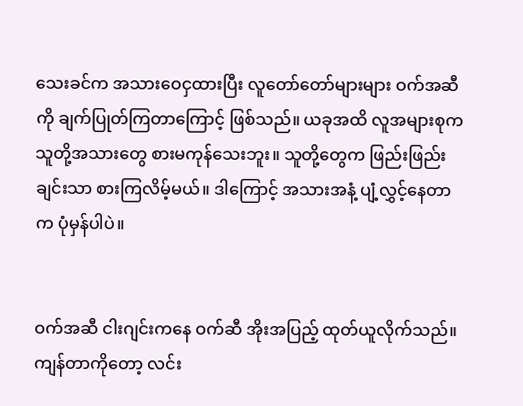သေးခင်က အသားဝေငှထားပြီး လူတော်တော်များများ ဝက်အဆီကို ချက်ပြုတ်ကြတာကြောင့် ဖြစ်သည်။ ယခုအထိ လူအများစုက သူတို့အသားတွေ စားမကုန်သေးဘူး။ သူတို့တွေက ဖြည်းဖြည်းချင်းသာ စားကြလိမ့်မယ်။ ဒါကြောင့် အသားအနံ့ ပျံ့လွှင့်နေတာက ပုံမှန်ပါပဲ။


ဝက်အဆီ ငါးဂျင်းကနေ ဝက်ဆီ အိုးအပြည့် ထုတ်ယူလိုက်သည်။ ကျန်တာကိုတော့ လင်း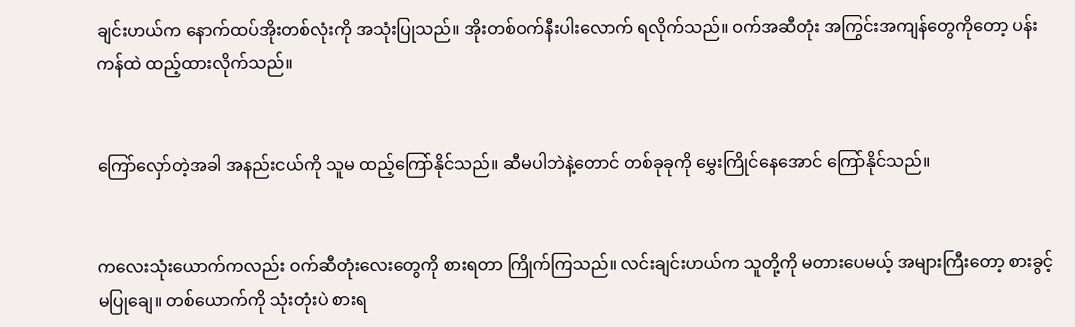ချင်းဟယ်က နောက်ထပ်အိုးတစ်လုံးကို အသုံးပြုသည်။ အိုးတစ်ဝက်နီးပါးလောက် ရလိုက်သည်။ ဝက်အဆီတုံး အကြွင်းအကျန်တွေကိုတော့ ပန်းကန်ထဲ ထည့်ထားလိုက်သည်။


ကြော်လှော်တဲ့အခါ အနည်းငယ်ကို သူမ ထည့်ကြော်နိုင်သည်။ ဆီမပါဘဲနဲ့တောင် တစ်ခုခုကို မွှေးကြိုင်နေအောင် ကြော်နိုင်သည်။


ကလေးသုံးယောက်ကလည်း ဝက်ဆီတုံးလေးတွေကို စားရတာ ကြိုက်ကြသည်။ လင်းချင်းဟယ်က သူတို့ကို မတားပေမယ့် အများကြီးတော့ စားခွင့်မပြုချေ။ တစ်ယောက်ကို သုံးတုံးပဲ စားရ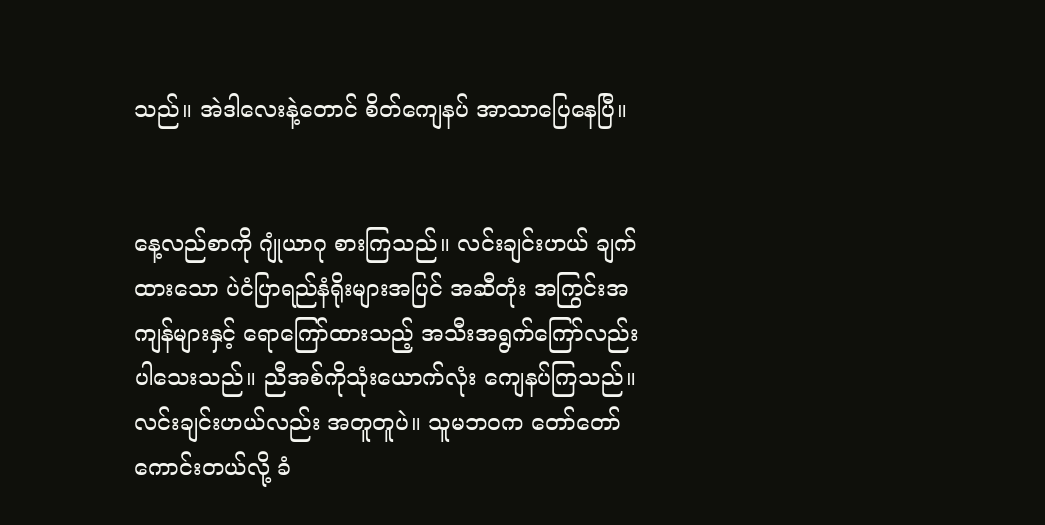သည်။ အဲဒါလေးနဲ့တောင် စိတ်ကျေနပ် အာသာပြေနေပြီ။


နေ့လည်စာကို ဂျုံယာဂု စားကြသည်။ လင်းချင်းဟယ် ချက်ထားသော ပဲငံပြာရည်နံရိုးများအပြင် အဆီတုံး အကြွင်းအကျန်များနှင့် ရောကြော်ထားသည့် အသီးအရွက်ကြော်လည်း ပါသေးသည်။ ညီအစ်ကိုသုံးယောက်လုံး ကျေနပ်ကြသည်။ လင်းချင်းဟယ်လည်း အတူတူပဲ။ သူမဘဝက တော်တော်ကောင်းတယ်လို့ ခံ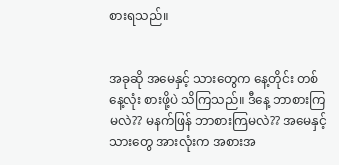စားရသည်။


အခုဆို အမေနှင့် သားတွေက နေ့တိုင်း တစ်နေ့လုံး စားဖို့ပဲ သိကြသည်။ ဒီနေ့ ဘာစားကြမလဲ?? မနက်ဖြန် ဘာစားကြမလဲ?? အမေနှင့် သားတွေ အားလုံးက အစားအ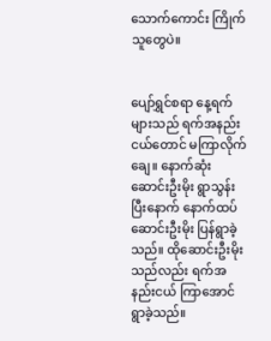သောက်ကောင်း ကြိုက်သူတွေပဲ။


ပျော်ရွှင်စရာ နေ့ရက်များသည် ရက်အနည်းငယ်တောင် မကြာလိုက်ချေ။ နောက်ဆုံး ဆောင်းဦးမိုး ရွာသွန်းပြီးနောက် နောက်ထပ် ဆောင်းဦးမိုး ပြန်ရွာခဲ့သည်။ ထိုဆောင်းဦးမိုးသည်လည်း ရက်အနည်းငယ် ကြာအောင် ရွာခဲ့သည်။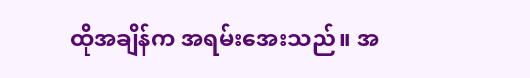ထိုအချိန်က အရမ်းအေးသည်။ အ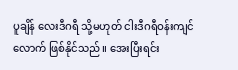ပူချိန် လေးဒီဂရီ သို့မဟုတ် ငါးဒီဂရီဝန်းကျင်လောက် ဖြစ်နိုင်သည်။ အေးပြီးရင်း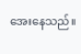အေးနေသည်။